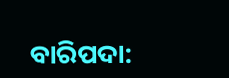ବାରିପଦା: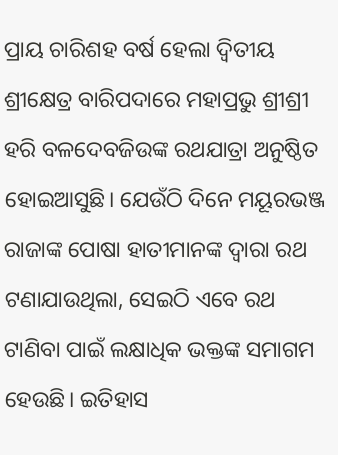ପ୍ରାୟ ଚାରିଶହ ବର୍ଷ ହେଲା ଦ୍ୱିତୀୟ ଶ୍ରୀକ୍ଷେତ୍ର ବାରିପଦାରେ ମହାପ୍ରଭୁ ଶ୍ରୀଶ୍ରୀ ହରି ବଳଦେବଜିଉଙ୍କ ରଥଯାତ୍ରା ଅନୁଷ୍ଠିତ ହୋଇଆସୁଛି। ଯେଉଁଠି ଦିନେ ମୟୂରଭଞ୍ଜ ରାଜାଙ୍କ ପୋଷା ହାତୀମାନଙ୍କ ଦ୍ୱାରା ରଥ ଟଣାଯାଉଥିଲା, ସେଇଠି ଏବେ ରଥ ଟାଣିବା ପାଇଁ ଲକ୍ଷାଧିକ ଭକ୍ତଙ୍କ ସମାଗମ ହେଉଛି। ଇତିହାସ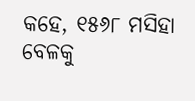କହେ, ୧୫୬୮ ମସିହା ବେଳକୁ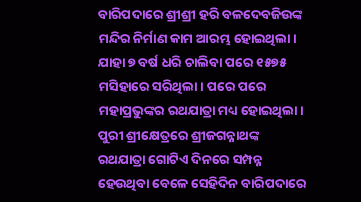ବାରିପଦାରେ ଶ୍ରୀଶ୍ରୀ ହରି ବଳଦେବଜିଉଙ୍କ ମନ୍ଦିର ନିର୍ମାଣ କାମ ଆରମ୍ଭ ହୋଇଥିଲା। ଯାହା ୭ ବର୍ଷ ଧରି ଚାଲିବା ପରେ ୧୫୭୫ ମସିହାରେ ସରିଥିଲା। ପରେ ପରେ ମହାପ୍ରଭୁଙ୍କର ରଥଯାତ୍ରା ମଧ୍ୟ ହୋଇଥିଲା। ପୁରୀ ଶ୍ରୀକ୍ଷେତ୍ରରେ ଶ୍ରୀଜଗନ୍ନାଥଙ୍କ ରଥଯାତ୍ରା ଗୋଟିଏ ଦିନରେ ସମ୍ପନ୍ନ ହେଉଥିବା ବେଳେ ସେହିଦିନ ବାରିପଦାରେ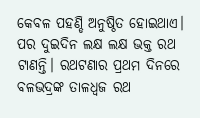କେବଳ ପହଣ୍ଡି ଅନୁଷ୍ଠିତ ହୋଇଥାଏ। ପର ଦୁଇଦିନ ଲକ୍ଷ ଲକ୍ଷ ଭକ୍ତ ରଥ ଟାଣନ୍ତି। ରଥଟଣାର ପ୍ରଥମ ଦିନରେ ବଳଭଦ୍ରଙ୍କ ତାଳଧ୍ୱଜ ରଥ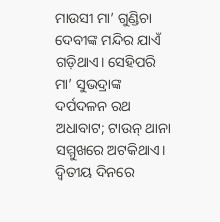ମାଉସୀ ମା’ ଗୁଣ୍ଡିଚା ଦେବୀଙ୍କ ମନ୍ଦିର ଯାଏଁ ଗଡ଼ିଥାଏ। ସେହିପରି ମା’ ସୁଭଦ୍ରାଙ୍କ ଦର୍ପଦଳନ ରଥ ଅଧାବାଟ; ଟାଉନ୍ ଥାନା ସମ୍ମୁଖରେ ଅଟକିଥାଏ। ଦ୍ବିତୀୟ ଦିନରେ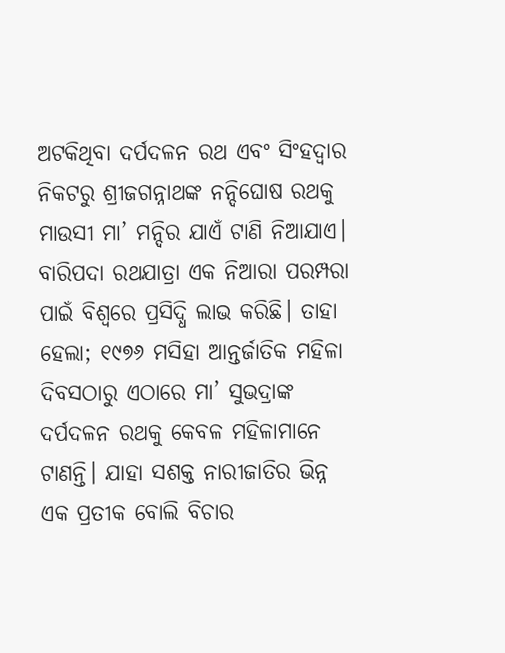ଅଟକିଥିବା ଦର୍ପଦଳନ ରଥ ଏବଂ ସିଂହଦ୍ବାର ନିକଟରୁ ଶ୍ରୀଜଗନ୍ନାଥଙ୍କ ନନ୍ଦିଘୋଷ ରଥକୁ ମାଉସୀ ମା’ ମନ୍ଦିର ଯାଏଁ ଟାଣି ନିଆଯାଏ।
ବାରିପଦା ରଥଯାତ୍ରା ଏକ ନିଆରା ପରମ୍ପରା ପାଇଁ ବିଶ୍ୱରେ ପ୍ରସିଦ୍ଧି ଲାଭ କରିଛି। ତାହା ହେଲା; ୧୯୭୬ ମସିହା ଆନ୍ତର୍ଜାତିକ ମହିଳା ଦିବସଠାରୁ ଏଠାରେ ମା’ ସୁଭଦ୍ରାଙ୍କ ଦର୍ପଦଳନ ରଥକୁ କେବଳ ମହିଳାମାନେ ଟାଣନ୍ତି। ଯାହା ସଶକ୍ତ ନାରୀଜାତିର ଭିନ୍ନ ଏକ ପ୍ରତୀକ ବୋଲି ବିଚାର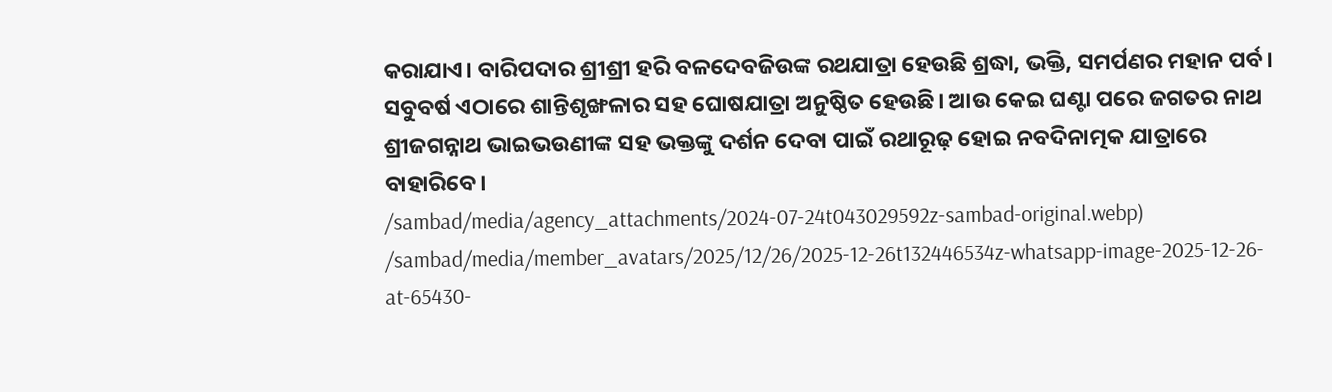କରାଯାଏ। ବାରିପଦାର ଶ୍ରୀଶ୍ରୀ ହରି ବଳଦେବଜିଉଙ୍କ ରଥଯାତ୍ରା ହେଉଛି ଶ୍ରଦ୍ଧା, ଭକ୍ତି, ସମର୍ପଣର ମହାନ ପର୍ବ। ସବୁବର୍ଷ ଏଠାରେ ଶାନ୍ତିଶୃଙ୍ଖଳାର ସହ ଘୋଷଯାତ୍ରା ଅନୁଷ୍ଠିତ ହେଉଛି। ଆଉ କେଇ ଘଣ୍ଟା ପରେ ଜଗତର ନାଥ ଶ୍ରୀଜଗନ୍ନାଥ ଭାଇଭଉଣୀଙ୍କ ସହ ଭକ୍ତଙ୍କୁ ଦର୍ଶନ ଦେବା ପାଇଁ ରଥାରୂଢ଼ ହୋଇ ନବଦିନାତ୍ମକ ଯାତ୍ରାରେ ବାହାରିବେ।
/sambad/media/agency_attachments/2024-07-24t043029592z-sambad-original.webp)
/sambad/media/member_avatars/2025/12/26/2025-12-26t132446534z-whatsapp-image-2025-12-26-at-65430-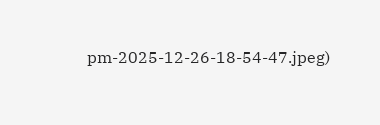pm-2025-12-26-18-54-47.jpeg)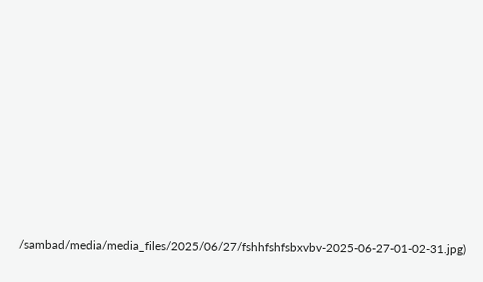/sambad/media/media_files/2025/06/27/fshhfshfsbxvbv-2025-06-27-01-02-31.jpg)